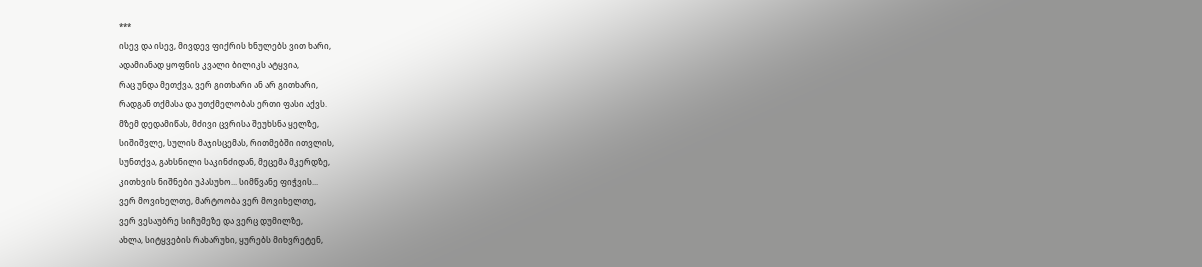***
ისევ და ისევ, მივდევ ფიქრის ხნულებს ვით ხარი,
ადამიანად ყოფნის კვალი ბილიკს ატყვია,
რაც უნდა მეთქვა, ვერ გითხარი ან არ გითხარი,
რადგან თქმასა და უთქმელობას ერთი ფასი აქვს.
მზემ დედამიწას, მძივი ცვრისა შეუხსნა ყელზე,
სიშიშვლე, სულის მაჯისცემას, რითმებში ითვლის,
სუნთქვა, გახსნილი საკინძიდან, მეცემა მკერდზე,
კითხვის ნიშნები უპასუხო... სიმწვანე ფიჭვის...
ვერ მოვიხელთე, მარტოობა ვერ მოვიხელთე,
ვერ ვესაუბრე სიჩუმეზე და ვერც დუმილზე,
ახლა, სიტყვების რახარუხი, ყურებს მიხვრეტენ,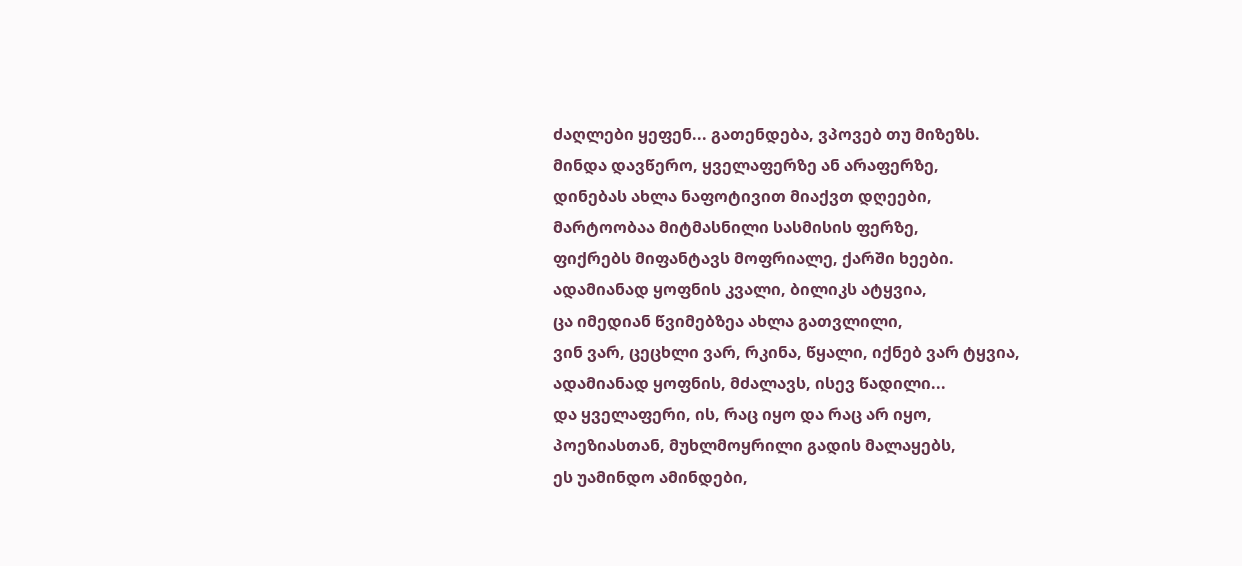ძაღლები ყეფენ... გათენდება, ვპოვებ თუ მიზეზს.
მინდა დავწერო, ყველაფერზე ან არაფერზე,
დინებას ახლა ნაფოტივით მიაქვთ დღეები,
მარტოობაა მიტმასნილი სასმისის ფერზე,
ფიქრებს მიფანტავს მოფრიალე, ქარში ხეები.
ადამიანად ყოფნის კვალი, ბილიკს ატყვია,
ცა იმედიან წვიმებზეა ახლა გათვლილი,
ვინ ვარ, ცეცხლი ვარ, რკინა, წყალი, იქნებ ვარ ტყვია,
ადამიანად ყოფნის, მძალავს, ისევ წადილი...
და ყველაფერი, ის, რაც იყო და რაც არ იყო,
პოეზიასთან, მუხლმოყრილი გადის მალაყებს,
ეს უამინდო ამინდები,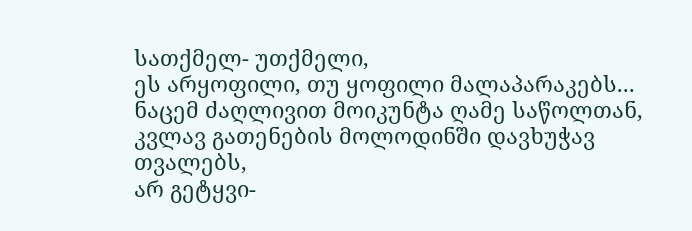სათქმელ- უთქმელი,
ეს არყოფილი, თუ ყოფილი მალაპარაკებს...
ნაცემ ძაღლივით მოიკუნტა ღამე საწოლთან,
კვლავ გათენების მოლოდინში დავხუჭავ თვალებს,
არ გეტყვი-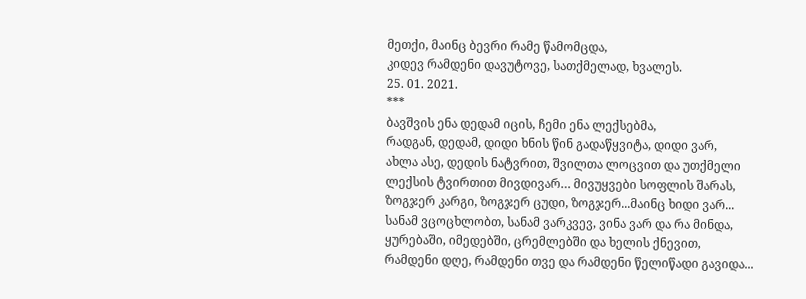მეთქი, მაინც ბევრი რამე წამომცდა,
კიდევ რამდენი დავუტოვე, სათქმელად, ხვალეს.
25. 01. 2021.
***
ბავშვის ენა დედამ იცის, ჩემი ენა ლექსებმა,
რადგან, დედამ, დიდი ხნის წინ გადაწყვიტა, დიდი ვარ,
ახლა ასე, დედის ნატვრით, შვილთა ლოცვით და უთქმელი
ლექსის ტვირთით მივდივარ… მივუყვები სოფლის შარას,
ზოგჯერ კარგი, ზოგჯერ ცუდი, ზოგჯერ...მაინც ხიდი ვარ...
სანამ ვცოცხლობთ, სანამ ვარკვევ, ვინა ვარ და რა მინდა,
ყურებაში, იმედებში, ცრემლებში და ხელის ქნევით,
რამდენი დღე, რამდენი თვე და რამდენი წელიწადი გავიდა...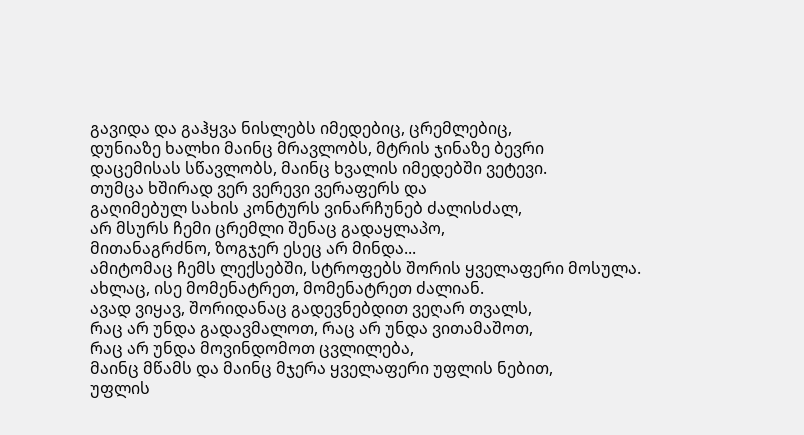გავიდა და გაჰყვა ნისლებს იმედებიც, ცრემლებიც,
დუნიაზე ხალხი მაინც მრავლობს, მტრის ჯინაზე ბევრი
დაცემისას სწავლობს, მაინც ხვალის იმედებში ვეტევი.
თუმცა ხშირად ვერ ვერევი ვერაფერს და
გაღიმებულ სახის კონტურს ვინარჩუნებ ძალისძალ,
არ მსურს ჩემი ცრემლი შენაც გადაყლაპო,
მითანაგრძნო, ზოგჯერ ესეც არ მინდა...
ამიტომაც ჩემს ლექსებში, სტროფებს შორის ყველაფერი მოსულა.
ახლაც, ისე მომენატრეთ, მომენატრეთ ძალიან.
ავად ვიყავ, შორიდანაც გადევნებდით ვეღარ თვალს,
რაც არ უნდა გადავმალოთ, რაც არ უნდა ვითამაშოთ,
რაც არ უნდა მოვინდომოთ ცვლილება,
მაინც მწამს და მაინც მჯერა ყველაფერი უფლის ნებით,
უფლის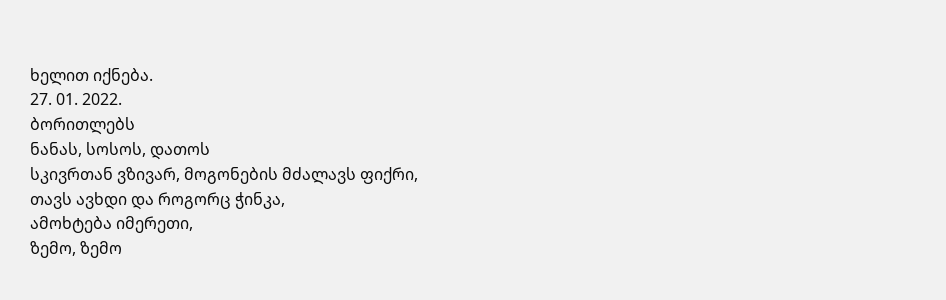ხელით იქნება.
27. 01. 2022.
ბორითლებს
ნანას, სოსოს, დათოს
სკივრთან ვზივარ, მოგონების მძალავს ფიქრი,
თავს ავხდი და როგორც ჭინკა,
ამოხტება იმერეთი,
ზემო, ზემო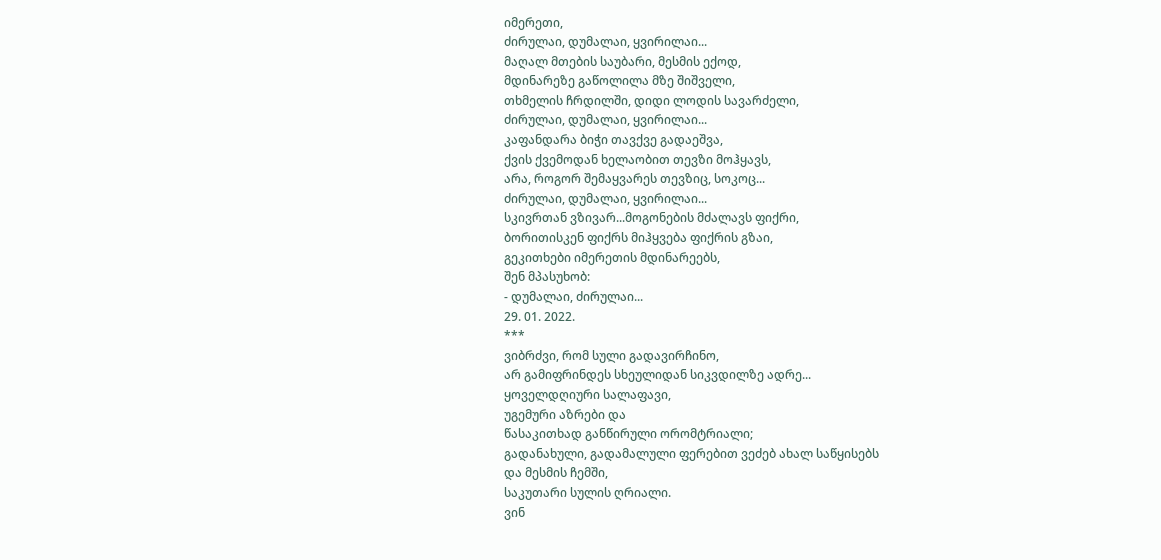იმერეთი,
ძირულაი, დუმალაი, ყვირილაი...
მაღალ მთების საუბარი, მესმის ექოდ,
მდინარეზე გაწოლილა მზე შიშველი,
თხმელის ჩრდილში, დიდი ლოდის სავარძელი,
ძირულაი, დუმალაი, ყვირილაი...
კაფანდარა ბიჭი თავქვე გადაეშვა,
ქვის ქვემოდან ხელაობით თევზი მოჰყავს,
არა, როგორ შემაყვარეს თევზიც, სოკოც...
ძირულაი, დუმალაი, ყვირილაი...
სკივრთან ვზივარ...მოგონების მძალავს ფიქრი,
ბორითისკენ ფიქრს მიჰყვება ფიქრის გზაი,
გეკითხები იმერეთის მდინარეებს,
შენ მპასუხობ:
- დუმალაი, ძირულაი...
29. 01. 2022.
***
ვიბრძვი, რომ სული გადავირჩინო,
არ გამიფრინდეს სხეულიდან სიკვდილზე ადრე...
ყოველდღიური სალაფავი,
უგემური აზრები და
წასაკითხად განწირული ორომტრიალი;
გადანახული, გადამალული ფერებით ვეძებ ახალ საწყისებს
და მესმის ჩემში,
საკუთარი სულის ღრიალი.
ვინ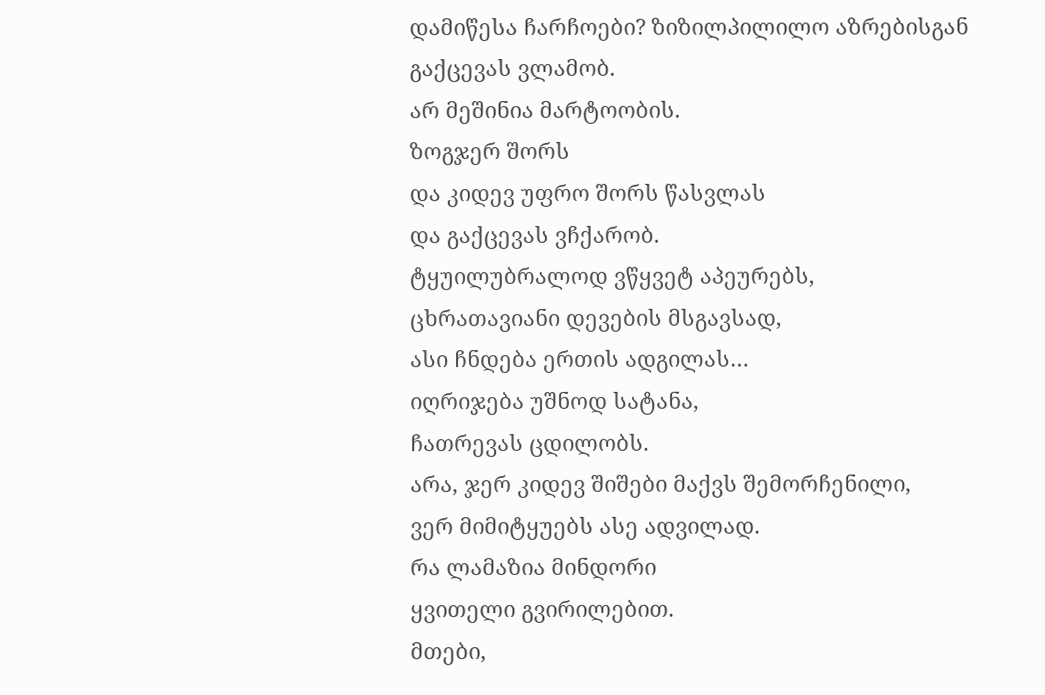დამიწესა ჩარჩოები? ზიზილპილილო აზრებისგან
გაქცევას ვლამობ.
არ მეშინია მარტოობის.
ზოგჯერ შორს
და კიდევ უფრო შორს წასვლას
და გაქცევას ვჩქარობ.
ტყუილუბრალოდ ვწყვეტ აპეურებს,
ცხრათავიანი დევების მსგავსად,
ასი ჩნდება ერთის ადგილას…
იღრიჯება უშნოდ სატანა,
ჩათრევას ცდილობს.
არა, ჯერ კიდევ შიშები მაქვს შემორჩენილი,
ვერ მიმიტყუებს ასე ადვილად.
რა ლამაზია მინდორი
ყვითელი გვირილებით.
მთები,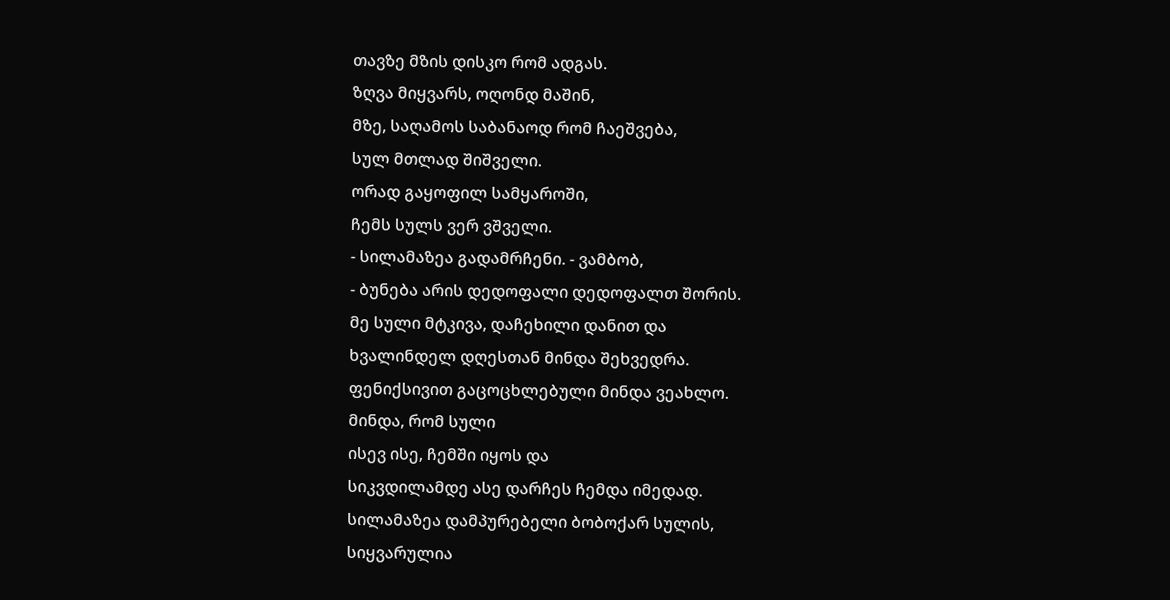თავზე მზის დისკო რომ ადგას.
ზღვა მიყვარს, ოღონდ მაშინ,
მზე, საღამოს საბანაოდ რომ ჩაეშვება,
სულ მთლად შიშველი.
ორად გაყოფილ სამყაროში,
ჩემს სულს ვერ ვშველი.
- სილამაზეა გადამრჩენი. - ვამბობ,
- ბუნება არის დედოფალი დედოფალთ შორის.
მე სული მტკივა, დაჩეხილი დანით და
ხვალინდელ დღესთან მინდა შეხვედრა.
ფენიქსივით გაცოცხლებული მინდა ვეახლო.
მინდა, რომ სული
ისევ ისე, ჩემში იყოს და
სიკვდილამდე ასე დარჩეს ჩემდა იმედად.
სილამაზეა დამპურებელი ბობოქარ სულის,
სიყვარულია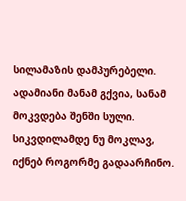სილამაზის დამპურებელი.
ადამიანი მანამ გქვია, სანამ მოკვდება შენში სული.
სიკვდილამდე ნუ მოკლავ, იქნებ როგორმე გადაარჩინო.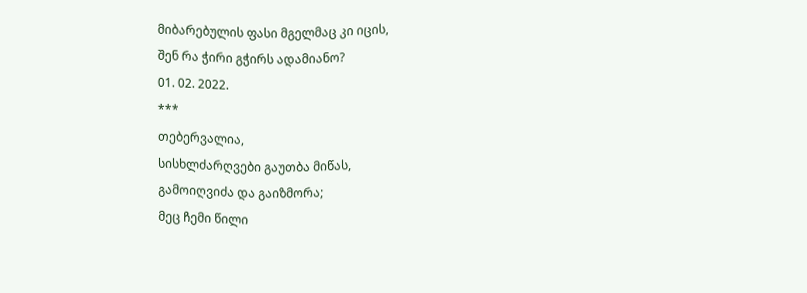მიბარებულის ფასი მგელმაც კი იცის,
შენ რა ჭირი გჭირს ადამიანო?
01. 02. 2022.
***
თებერვალია,
სისხლძარღვები გაუთბა მიწას,
გამოიღვიძა და გაიზმორა;
მეც ჩემი წილი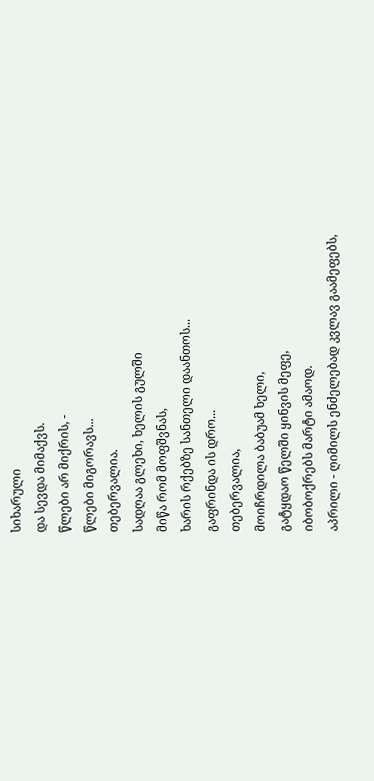სიხარული
და სევდა მიმაქვს.
წლები არ მიქრის, -
წლები მიგორავს...
თებერვალია.
სადღაა გლეხი, ხელის გულში
მიწა რომ მოფშვნას,
ხარის რქებზე სანთელი დაანთოს...
გაფრინდა ის დრო...
თებერვალია,
მოიჩრდილა ბაბუამ ხელი,
გატყდაო წელში ყინვის მეფე,
იბობოქრებს მარტი ამაოდ.
აპრილი - ღიმილს ენძელებად კვლავ გაამეფებს,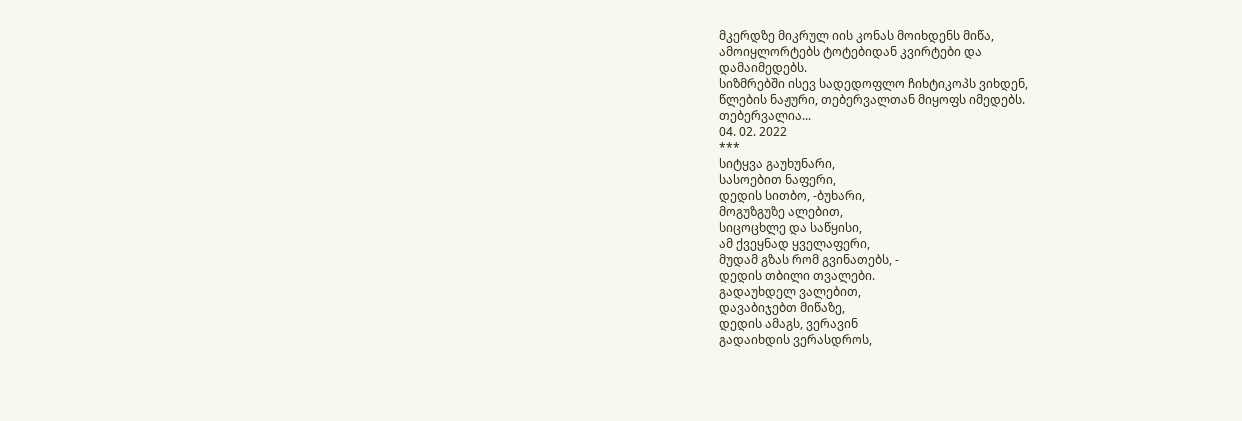მკერდზე მიკრულ იის კონას მოიხდენს მიწა,
ამოიყლორტებს ტოტებიდან კვირტები და
დამაიმედებს.
სიზმრებში ისევ სადედოფლო ჩიხტიკოპს ვიხდენ,
წლების ნაჟური, თებერვალთან მიყოფს იმედებს.
თებერვალია...
04. 02. 2022
***
სიტყვა გაუხუნარი,
სასოებით ნაფერი,
დედის სითბო, -ბუხარი,
მოგუზგუზე ალებით,
სიცოცხლე და საწყისი,
ამ ქვეყნად ყველაფერი,
მუდამ გზას რომ გვინათებს, -
დედის თბილი თვალები.
გადაუხდელ ვალებით,
დავაბიჯებთ მიწაზე,
დედის ამაგს, ვერავინ
გადაიხდის ვერასდროს,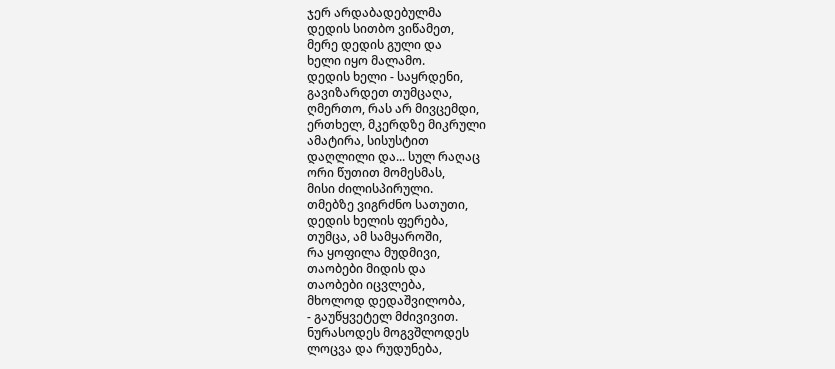ჯერ არდაბადებულმა
დედის სითბო ვიწამეთ,
მერე დედის გული და
ხელი იყო მალამო.
დედის ხელი - საყრდენი,
გავიზარდეთ თუმცაღა,
ღმერთო, რას არ მივცემდი,
ერთხელ, მკერდზე მიკრული
ამატირა, სისუსტით
დაღლილი და... სულ რაღაც
ორი წუთით მომესმას,
მისი ძილისპირული.
თმებზე ვიგრძნო სათუთი,
დედის ხელის ფერება,
თუმცა, ამ სამყაროში,
რა ყოფილა მუდმივი,
თაობები მიდის და
თაობები იცვლება,
მხოლოდ დედაშვილობა,
- გაუწყვეტელ მძივივით.
ნურასოდეს მოგვშლოდეს
ლოცვა და რუდუნება,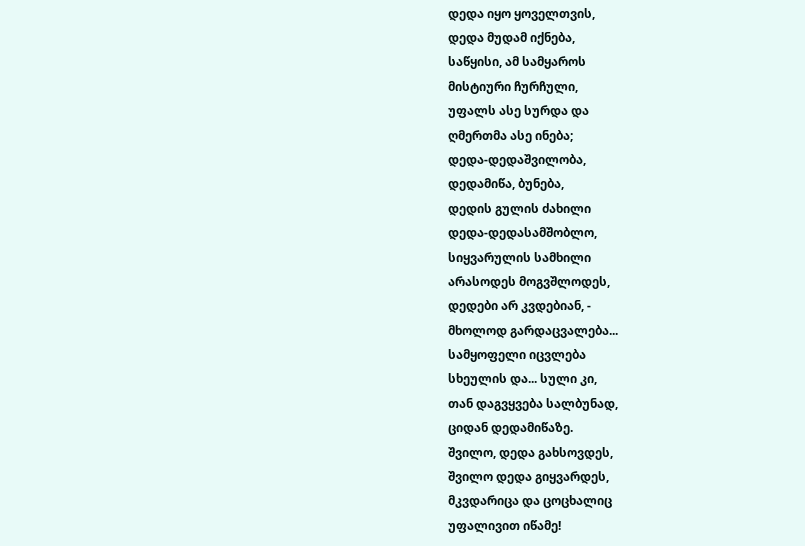დედა იყო ყოველთვის,
დედა მუდამ იქნება,
საწყისი, ამ სამყაროს
მისტიური ჩურჩული,
უფალს ასე სურდა და
ღმერთმა ასე ინება;
დედა-დედაშვილობა,
დედამიწა, ბუნება,
დედის გულის ძახილი
დედა-დედასამშობლო,
სიყვარულის სამხილი
არასოდეს მოგვშლოდეს,
დედები არ კვდებიან, -
მხოლოდ გარდაცვალება...
სამყოფელი იცვლება
სხეულის და... სული კი,
თან დაგვყვება სალბუნად,
ციდან დედამიწაზე.
შვილო, დედა გახსოვდეს,
შვილო დედა გიყვარდეს,
მკვდარიცა და ცოცხალიც
უფალივით იწამე!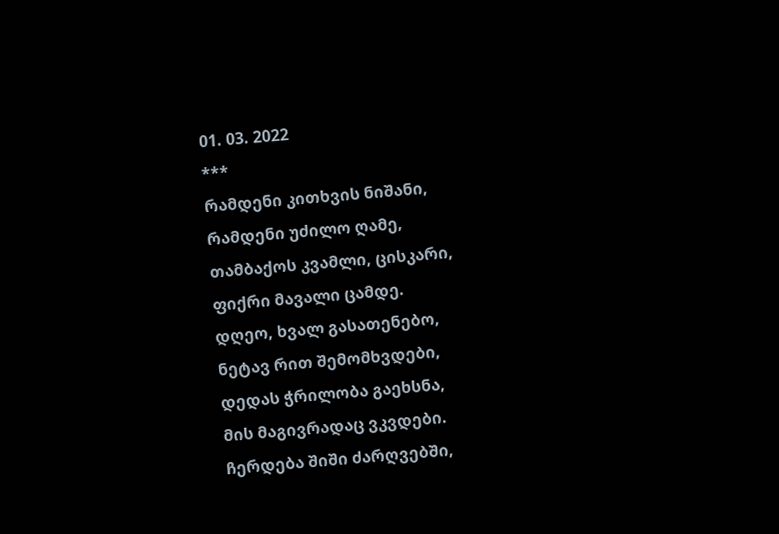01. 03. 2022
***
რამდენი კითხვის ნიშანი,
რამდენი უძილო ღამე,
თამბაქოს კვამლი, ცისკარი,
ფიქრი მავალი ცამდე.
დღეო, ხვალ გასათენებო,
ნეტავ რით შემომხვდები,
დედას ჭრილობა გაეხსნა,
მის მაგივრადაც ვკვდები.
ჩერდება შიში ძარღვებში,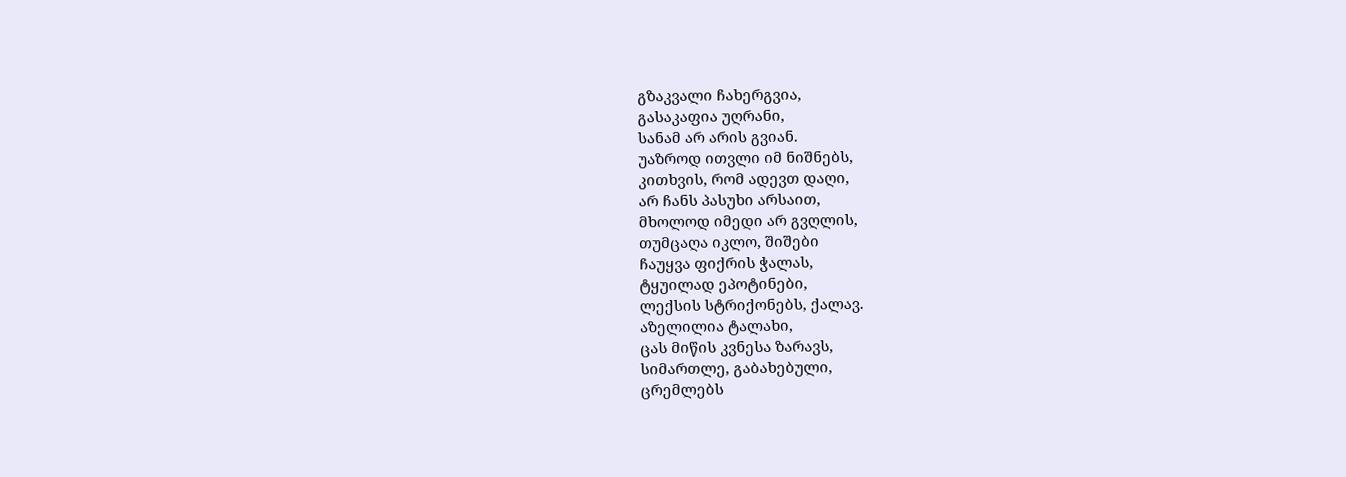გზაკვალი ჩახერგვია,
გასაკაფია უღრანი,
სანამ არ არის გვიან.
უაზროდ ითვლი იმ ნიშნებს,
კითხვის, რომ ადევთ დაღი,
არ ჩანს პასუხი არსაით,
მხოლოდ იმედი არ გვღლის,
თუმცაღა იკლო, შიშები
ჩაუყვა ფიქრის ჭალას,
ტყუილად ეპოტინები,
ლექსის სტრიქონებს, ქალავ.
აზელილია ტალახი,
ცას მიწის კვნესა ზარავს,
სიმართლე, გაბახებული,
ცრემლებს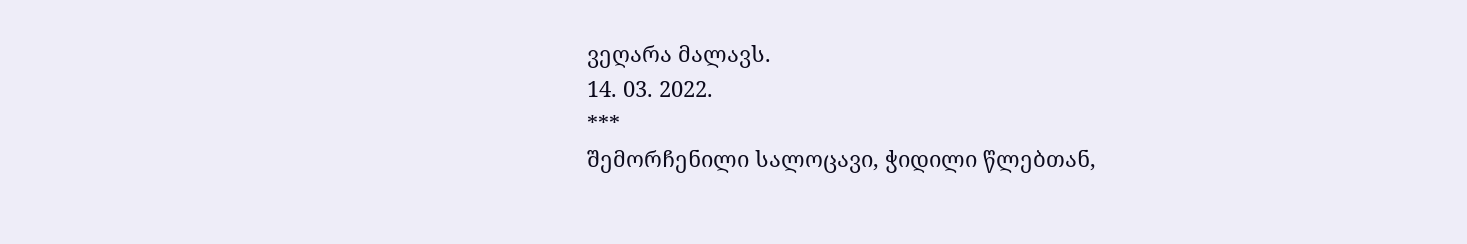ვეღარა მალავს.
14. 03. 2022.
***
შემორჩენილი სალოცავი, ჭიდილი წლებთან,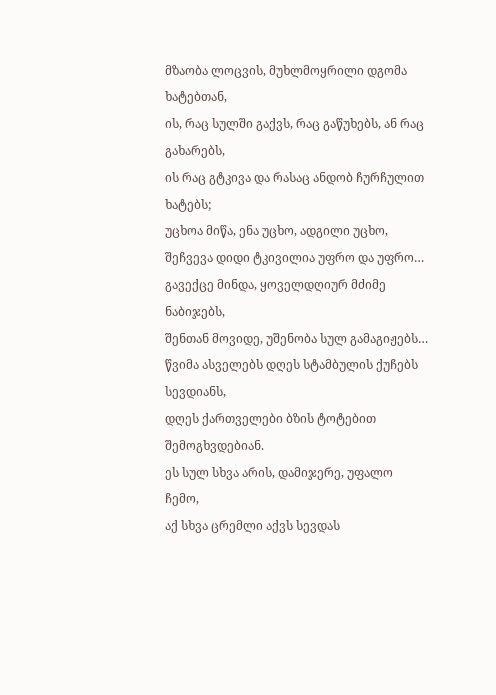მზაობა ლოცვის, მუხლმოყრილი დგომა ხატებთან,
ის, რაც სულში გაქვს, რაც გაწუხებს, ან რაც გახარებს,
ის რაც გტკივა და რასაც ანდობ ჩურჩულით ხატებს;
უცხოა მიწა, ენა უცხო, ადგილი უცხო,
შეჩვევა დიდი ტკივილია უფრო და უფრო…
გავექცე მინდა, ყოველდღიურ მძიმე ნაბიჯებს,
შენთან მოვიდე, უშენობა სულ გამაგიჟებს…
წვიმა ასველებს დღეს სტამბულის ქუჩებს სევდიანს,
დღეს ქართველები ბზის ტოტებით შემოგხვდებიან.
ეს სულ სხვა არის, დამიჯერე, უფალო ჩემო,
აქ სხვა ცრემლი აქვს სევდას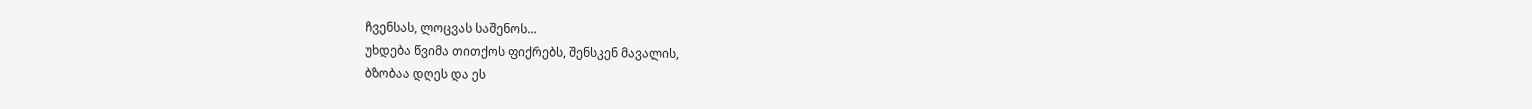ჩვენსას, ლოცვას საშენოს…
უხდება წვიმა თითქოს ფიქრებს, შენსკენ მავალის,
ბზობაა დღეს და ეს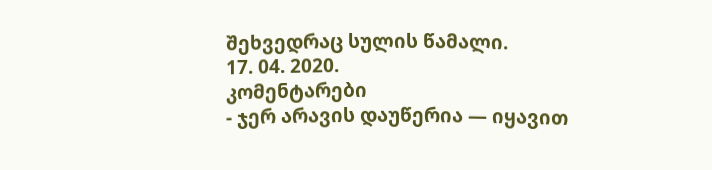შეხვედრაც სულის წამალი.
17. 04. 2020.
კომენტარები
- ჯერ არავის დაუწერია — იყავით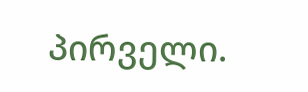პირველი.